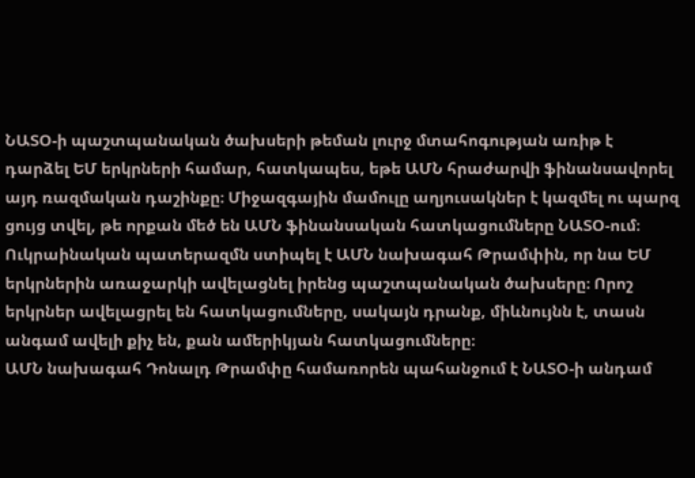ՆԱՏՕ-ի պաշտպանական ծախսերի թեման լուրջ մտահոգության առիթ է դարձել ԵՄ երկրների համար, հատկապես, եթե ԱՄՆ հրաժարվի ֆինանսավորել այդ ռազմական դաշինքը։ Միջազգային մամուլը աղյուսակներ է կազմել ու պարզ ցույց տվել, թե որքան մեծ են ԱՄՆ ֆինանսական հատկացումները ՆԱՏՕ-ում։
Ուկրաինական պատերազմն ստիպել է ԱՄՆ նախագահ Թրամփին, որ նա ԵՄ երկրներին առաջարկի ավելացնել իրենց պաշտպանական ծախսերը։ Որոշ երկրներ ավելացրել են հատկացումները, սակայն դրանք, միևնույնն է, տասն անգամ ավելի քիչ են, քան ամերիկյան հատկացումները։
ԱՄՆ նախագահ Դոնալդ Թրամփը համառորեն պահանջում է ՆԱՏՕ-ի անդամ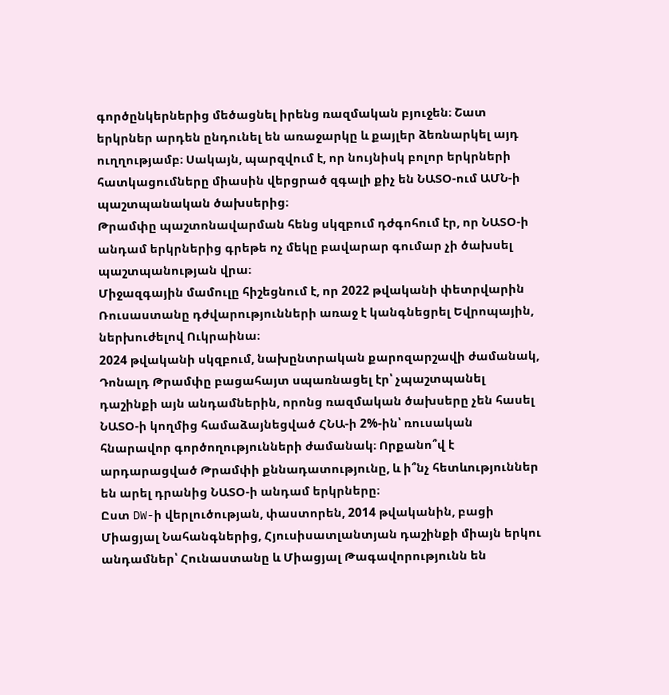գործընկերներից մեծացնել իրենց ռազմական բյուջեն։ Շատ երկրներ արդեն ընդունել են առաջարկը և քայլեր ձեռնարկել այդ ուղղությամբ։ Սակայն, պարզվում է, որ նույնիսկ բոլոր երկրների հատկացումները միասին վերցրած զգալի քիչ են ՆԱՏՕ-ում ԱՄՆ-ի պաշտպանական ծախսերից։
Թրամփը պաշտոնավարման հենց սկզբում դժգոհում էր, որ ՆԱՏՕ-ի անդամ երկրներից գրեթե ոչ մեկը բավարար գումար չի ծախսել պաշտպանության վրա։
Միջազգային մամուլը հիշեցնում է, որ 2022 թվականի փետրվարին Ռուսաստանը դժվարությունների առաջ է կանգնեցրել Եվրոպային, ներխուժելով Ուկրաինա։
2024 թվականի սկզբում, նախընտրական քարոզարշավի ժամանակ, Դոնալդ Թրամփը բացահայտ սպառնացել էր՝ չպաշտպանել դաշինքի այն անդամներին, որոնց ռազմական ծախսերը չեն հասել ՆԱՏՕ-ի կողմից համաձայնեցված ՀՆԱ-ի 2%-ին՝ ռուսական հնարավոր գործողությունների ժամանակ։ Որքանո՞վ է արդարացված Թրամփի քննադատությունը, և ի՞նչ հետևություններ են արել դրանից ՆԱՏՕ-ի անդամ երկրները։
Ըստ DW-ի վերլուծության, փաստորեն, 2014 թվականին, բացի Միացյալ Նահանգներից, Հյուսիսատլանտյան դաշինքի միայն երկու անդամներ՝ Հունաստանը և Միացյալ Թագավորությունն են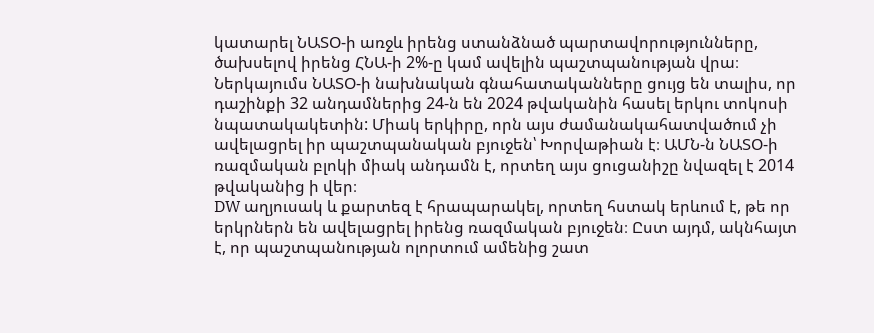կատարել ՆԱՏՕ-ի առջև իրենց ստանձնած պարտավորությունները, ծախսելով իրենց ՀՆԱ-ի 2%-ը կամ ավելին պաշտպանության վրա։
Ներկայումս ՆԱՏՕ-ի նախնական գնահատականները ցույց են տալիս, որ դաշինքի 32 անդամներից 24-ն են 2024 թվականին հասել երկու տոկոսի նպատակակետին: Միակ երկիրը, որն այս ժամանակահատվածում չի ավելացրել իր պաշտպանական բյուջեն՝ Խորվաթիան է։ ԱՄՆ-ն ՆԱՏՕ-ի ռազմական բլոկի միակ անդամն է, որտեղ այս ցուցանիշը նվազել է 2014 թվականից ի վեր։
DW աղյուսակ և քարտեզ է հրապարակել, որտեղ հստակ երևում է, թե որ երկրներն են ավելացրել իրենց ռազմական բյուջեն։ Ըստ այդմ, ակնհայտ է, որ պաշտպանության ոլորտում ամենից շատ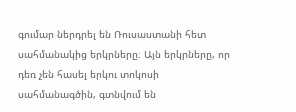գումար ներդրել են Ռուսաստանի հետ սահմանակից երկրները։ Այն երկրները, որ դեռ չեն հասել երկու տոկոսի սահմանագծին, գտնվում են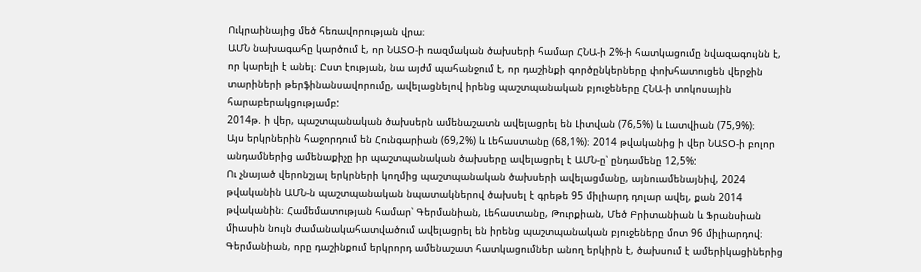Ուկրաինայից մեծ հեռավորության վրա։
ԱՄՆ նախագահը կարծում է, որ ՆԱՏՕ-ի ռազմական ծախսերի համար ՀՆԱ-ի 2%-ի հատկացումը նվազագույնն է, որ կարելի է անել։ Ըստ էության, նա այժմ պահանջում է, որ դաշինքի գործընկերները փոխհատուցեն վերջին տարիների թերֆինանսավորումը, ավելացնելով իրենց պաշտպանական բյուջեները ՀՆԱ-ի տոկոսային հարաբերակցությամբ:
2014թ. ի վեր, պաշտպանական ծախսերն ամենաշատն ավելացրել են Լիտվան (76,5%) և Լատվիան (75,9%)։
Այս երկրներին հաջորդում են Հունգարիան (69,2%) և Լեհաստանը (68,1%)։ 2014 թվականից ի վեր ՆԱՏՕ-ի բոլոր անդամներից ամենաքիչը իր պաշտպանական ծախսերը ավելացրել է ԱՄՆ-ը՝ ընդամենը 12,5%:
Ու չնայած վերոնշյալ երկրների կողմից պաշտպանական ծախսերի ավելացմանը, այնուամենայնիվ, 2024 թվականին ԱՄՆ-ն պաշտպանական նպատակներով ծախսել է գրեթե 95 միլիարդ դոլար ավել, քան 2014 թվականին։ Համեմատության համար՝ Գերմանիան, Լեհաստանը, Թուրքիան, Մեծ Բրիտանիան և Ֆրանսիան միասին նույն ժամանակահատվածում ավելացրել են իրենց պաշտպանական բյուջեները մոտ 96 միլիարդով։
Գերմանիան, որը դաշինքում երկրորդ ամենաշատ հատկացումներ անող երկիրն է, ծախսում է ամերիկացիներից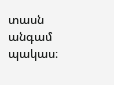տասն անգամ պակաս։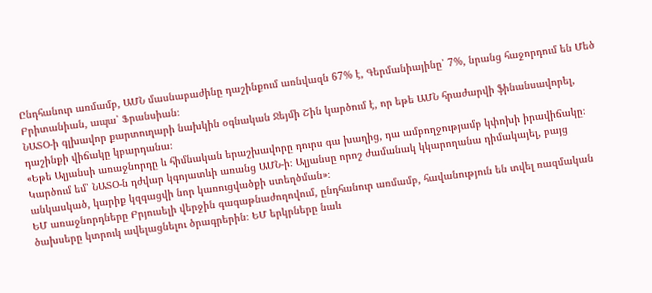Ընդհանուր առմամբ, ԱՄՆ մասնաբաժինը դաշինքում առնվազն 67% է, Գերմանիայինը՝ 7%, նրանց հաջորդում են Մեծ Բրիտանիան, ապա՝ Ֆրանսիան։
ՆԱՏՕ-ի գլխավոր քարտուղարի նախկին օգնական Ջեյմի Շին կարծում է, որ եթե ԱՄՆ հրաժարվի ֆինանսավորել, դաշինքի վիճակը կբարդանա։
«Եթե Ալյանսի առաջնորդը և հիմնական երաշխավորը դուրս գա խաղից, դա ամբողջությամբ կփոխի իրավիճակը։ Կարծում եմ՝ ՆԱՏՕ-ն դժվար կգոյատևի առանց ԱՄՆ-ի։ Ալյանսը որոշ ժամանակ կկարողանա դիմակայել, բայց անկասկած, կարիք կզգացվի նոր կառուցվածքի ստեղծման»։
ԵՄ առաջնորդները Բրյուսելի վերջին գագաթնաժողովում, ընդհանուր առմամբ, հավանություն են տվել ռազմական ծախսերը կտրուկ ավելացնելու ծրագրերին։ ԵՄ երկրները նաև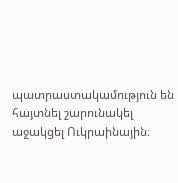պատրաստակամություն են հայտնել շարունակել աջակցել Ուկրաինային։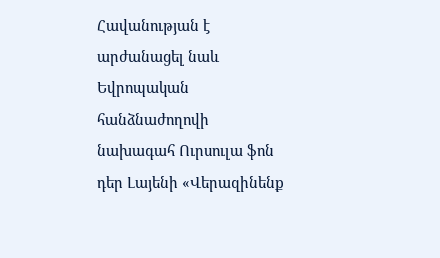Հավանության է արժանացել նաև Եվրոպական հանձնաժողովի նախագահ Ուրսուլա ֆոն դեր Լայենի «Վերազինենք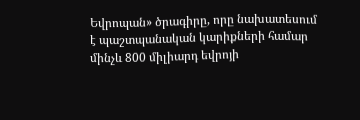Եվրոպան» ծրագիրը, որը նախատեսում է պաշտպանական կարիքների համար մինչև 800 միլիարդ եվրոյի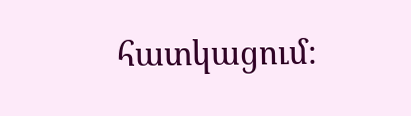հատկացում։